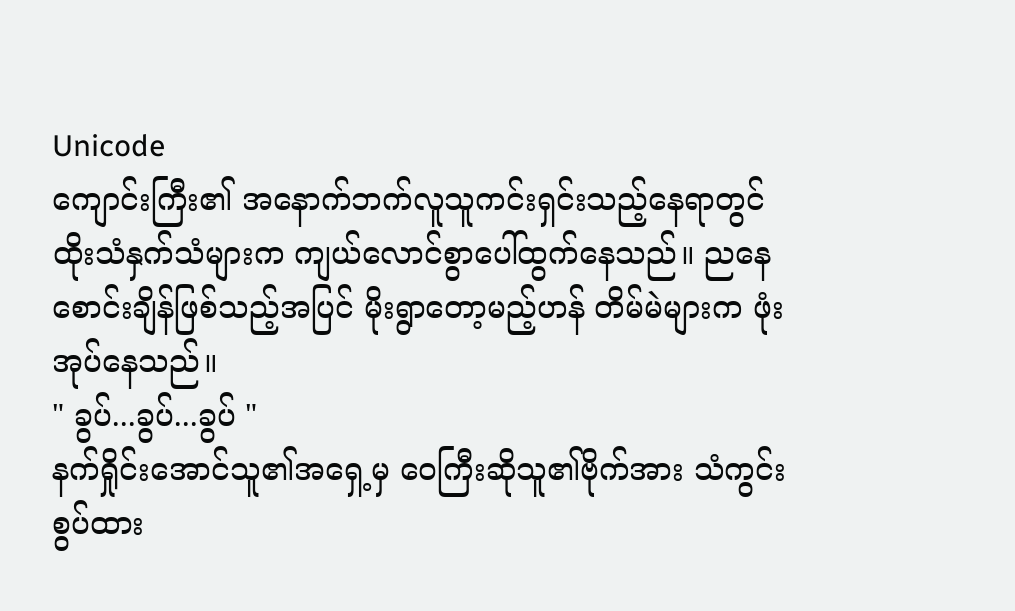Unicode
ကျောင်းကြီး၏ အနောက်ဘက်လူသူကင်းရှင်းသည့်နေရာတွင် ထိုးသံနှက်သံများက ကျယ်လောင်စွာပေါ်ထွက်နေသည်။ ညနေစောင်းချိန်ဖြစ်သည့်အပြင် မိုးရွာတော့မည့်ဟန် တိမ်မဲများက ဖုံးအုပ်နေသည်။
" ခွပ်...ခွပ်...ခွပ် "
နက်ရှိုင်းအောင်သူ၏အရှေ့မှ ဝေကြီးဆိုသူ၏ဗိုက်အား သံကွင်းစွပ်ထား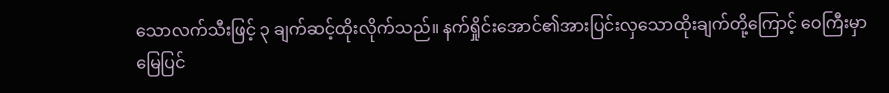သောလက်သီးဖြင့် ၃ ချက်ဆင့်ထိုးလိုက်သည်။ နက်ရှိုင်းအောင်၏အားပြင်းလှသောထိုးချက်တို့ကြောင့် ဝေကြီးမှာ မြေပြင်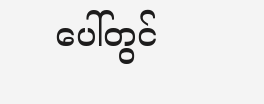ပေါ်တွင်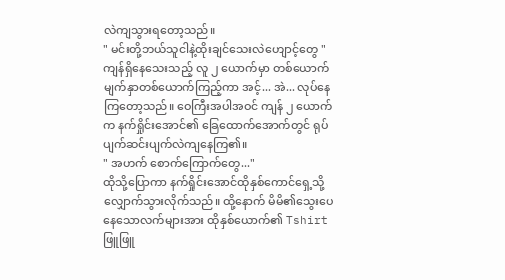လဲကျသွားရတော့သည်။
" မင်းတို့ဘယ်သူငါနဲ့ထိုးချင်သေးလဲဟျောင့်တွေ "
ကျန်ရှိနေသေးသည့် လူ ၂ ယောက်မှာ တစ်ယောက်မျက်နှာတစ်ယောက်ကြည့်ကာ အင့်... အဲ... လုပ်နေကြတော့သည်။ ဝေကြီးအပါအဝင် ကျန် ၂ ယောက်က နက်ရှိုင်းအောင်၏ ခြေထောက်အောက်တွင် ရုပ်ပျက်ဆင်းပျက်လဲကျနေကြ၏။
" အဟက် စောက်ကြောက်တွေ..."
ထိုသို့ပြောကာ နက်ရှိုင်းအောင်ထိုနှစ်ကောင်ရှေ့သို့ လျှောက်သွားလိုက်သည်။ ထို့နောက် မိမိ၏သွေးပေနေသောလက်များအား ထိုနှစ်ယောက်၏ Tshirt ဖြူဖြူ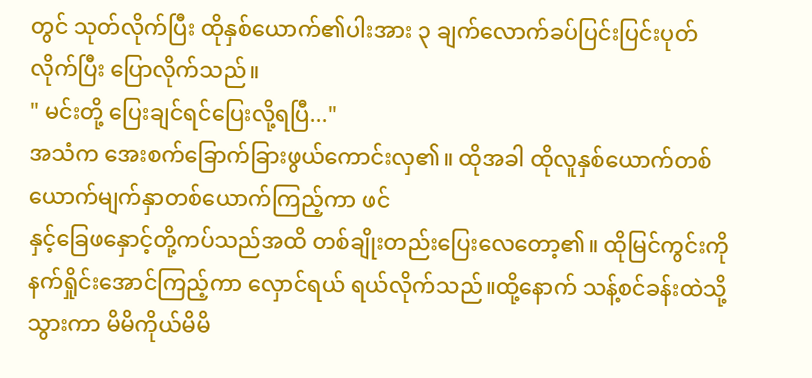တွင် သုတ်လိုက်ပြီး ထိုနှစ်ယောက်၏ပါးအား ၃ ချက်လောက်ခပ်ပြင်းပြင်းပုတ်လိုက်ပြီး ပြောလိုက်သည်။
" မင်းတို့ ပြေးချင်ရင်ပြေးလို့ရပြီ..."
အသံက အေးစက်ခြောက်ခြားဖွယ်ကောင်းလှ၏။ ထိုအခါ ထိုလူနှစ်ယောက်တစ်ယောက်မျက်နှာတစ်ယောက်ကြည့်ကာ ဖင်
နှင့်ခြေဖနှောင့်တို့ကပ်သည်အထိ တစ်ချိုးတည်းပြေးလေတော့၏။ ထိုမြင်ကွင်းကို နက်ရှိုင်းအောင်ကြည့်ကာ လှောင်ရယ် ရယ်လိုက်သည်။ထို့နောက် သန့်စင်ခန်းထဲသို့သွားကာ မိမိကိုယ်မိမိ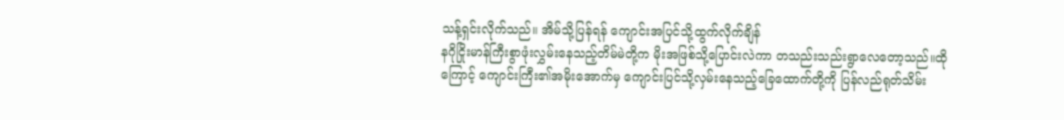သန့်ရှင်းလိုက်သည်။ အိမ်သို့ပြန်ရန် ကျောင်းအပြင်သို့ထွက်လိုက်ချိန်
နဂိုငြိုးမာန်ကြီးစွာဖုံးလွှမ်းနေသည့်တိမ်မဲတို့က မိုးအဖြစ်သို့ပြောင်းလဲကာ တသည်းသည်းရွာလေတော့သည်။ထိုကြောင့် ကျောင်းကြီး၏အမိုးအောက်မှ ကျောင်းပြင်သို့လှမ်းနေသည့်ခြေထောက်တို့ကို ပြန်လည်ရုတ်သိမ်း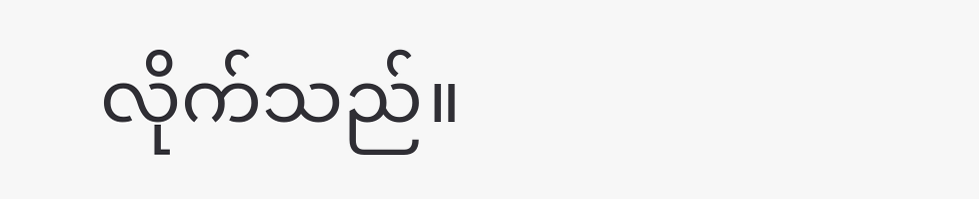လိုက်သည်။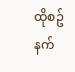ထိုစဥ် နက်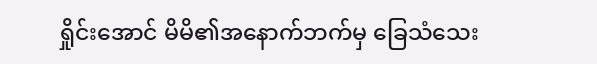ရှိုင်းအောင် မိမိ၏အနောက်ဘက်မှ ခြေသံသေး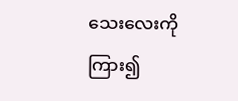သေးလေးကိုကြား၍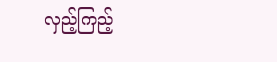လှည့်ကြည့်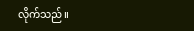လိုက်သည်။